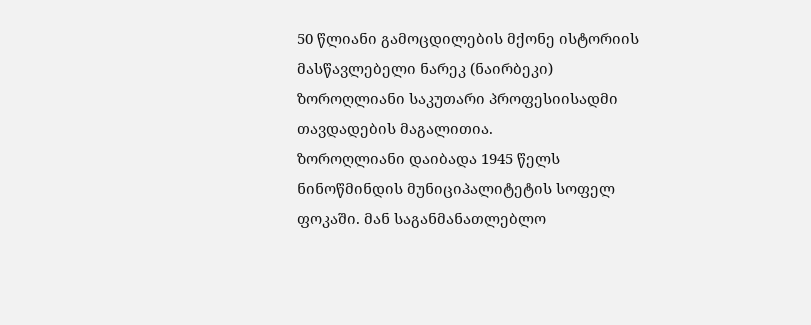50 წლიანი გამოცდილების მქონე ისტორიის მასწავლებელი ნარეკ (ნაირბეკი) ზოროღლიანი საკუთარი პროფესიისადმი თავდადების მაგალითია.
ზოროღლიანი დაიბადა 1945 წელს ნინოწმინდის მუნიციპალიტეტის სოფელ ფოკაში. მან საგანმანათლებლო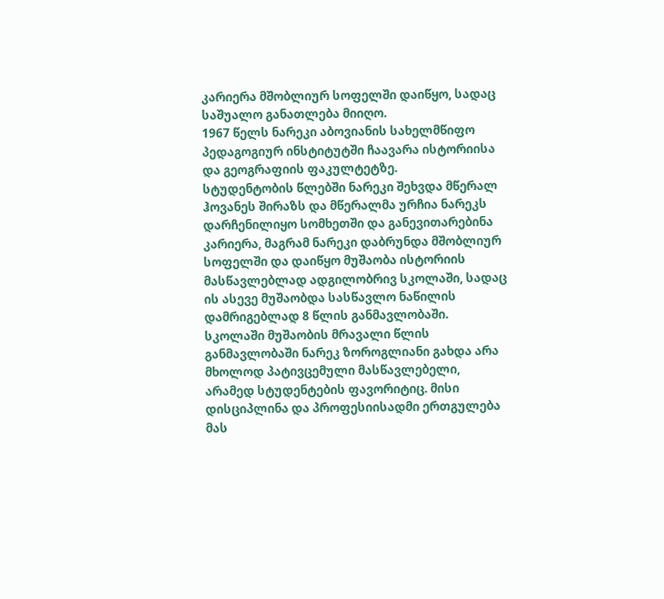კარიერა მშობლიურ სოფელში დაიწყო, სადაც საშუალო განათლება მიიღო.
1967 წელს ნარეკი აბოვიანის სახელმწიფო პედაგოგიურ ინსტიტუტში ჩაავარა ისტორიისა და გეოგრაფიის ფაკულტეტზე.
სტუდენტობის წლებში ნარეკი შეხვდა მწერალ ჰოვანეს შირაზს და მწერალმა ურჩია ნარეკს დარჩენილიყო სომხეთში და განევითარებინა კარიერა, მაგრამ ნარეკი დაბრუნდა მშობლიურ სოფელში და დაიწყო მუშაობა ისტორიის მასწავლებლად ადგილობრივ სკოლაში, სადაც ის ასევე მუშაობდა სასწავლო ნაწილის დამრიგებლად 8 წლის განმავლობაში.
სკოლაში მუშაობის მრავალი წლის განმავლობაში ნარეკ ზოროგლიანი გახდა არა მხოლოდ პატივცემული მასწავლებელი, არამედ სტუდენტების ფავორიტიც. მისი დისციპლინა და პროფესიისადმი ერთგულება მას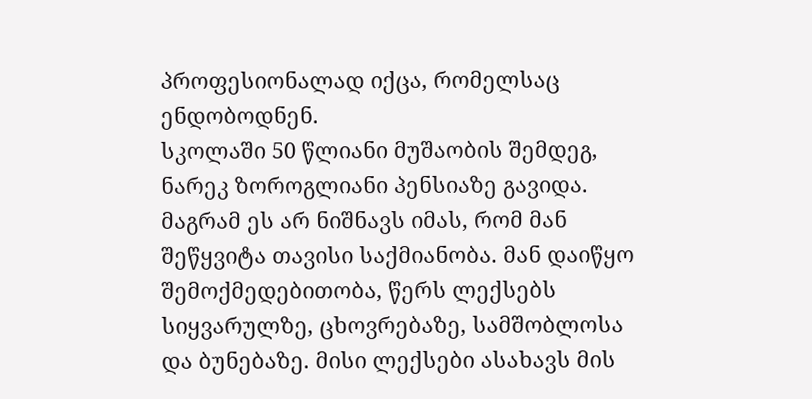პროფესიონალად იქცა, რომელსაც ენდობოდნენ.
სკოლაში 50 წლიანი მუშაობის შემდეგ, ნარეკ ზოროგლიანი პენსიაზე გავიდა. მაგრამ ეს არ ნიშნავს იმას, რომ მან შეწყვიტა თავისი საქმიანობა. მან დაიწყო შემოქმედებითობა, წერს ლექსებს სიყვარულზე, ცხოვრებაზე, სამშობლოსა და ბუნებაზე. მისი ლექსები ასახავს მის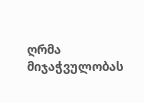ღრმა მიჯაჭვულობას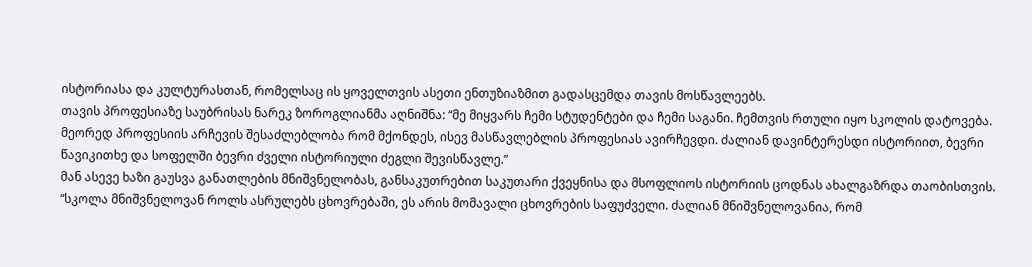ისტორიასა და კულტურასთან, რომელსაც ის ყოველთვის ასეთი ენთუზიაზმით გადასცემდა თავის მოსწავლეებს.
თავის პროფესიაზე საუბრისას ნარეკ ზოროგლიანმა აღნიშნა: “მე მიყვარს ჩემი სტუდენტები და ჩემი საგანი. ჩემთვის რთული იყო სკოლის დატოვება. მეორედ პროფესიის არჩევის შესაძლებლობა რომ მქონდეს, ისევ მასწავლებლის პროფესიას ავირჩევდი. ძალიან დავინტერესდი ისტორიით, ბევრი წავიკითხე და სოფელში ბევრი ძველი ისტორიული ძეგლი შევისწავლე.”
მან ასევე ხაზი გაუსვა განათლების მნიშვნელობას, განსაკუთრებით საკუთარი ქვეყნისა და მსოფლიოს ისტორიის ცოდნას ახალგაზრდა თაობისთვის.
“სკოლა მნიშვნელოვან როლს ასრულებს ცხოვრებაში, ეს არის მომავალი ცხოვრების საფუძველი. ძალიან მნიშვნელოვანია, რომ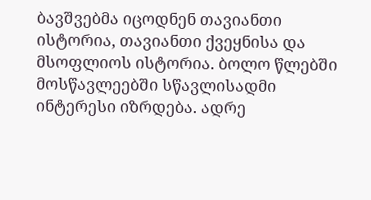ბავშვებმა იცოდნენ თავიანთი ისტორია, თავიანთი ქვეყნისა და მსოფლიოს ისტორია. ბოლო წლებში მოსწავლეებში სწავლისადმი ინტერესი იზრდება. ადრე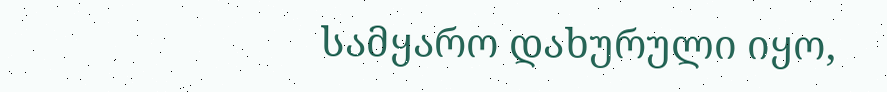სამყარო დახურული იყო,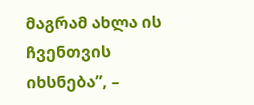მაგრამ ახლა ის ჩვენთვის იხსნება”, –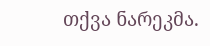თქვა ნარეკმა.